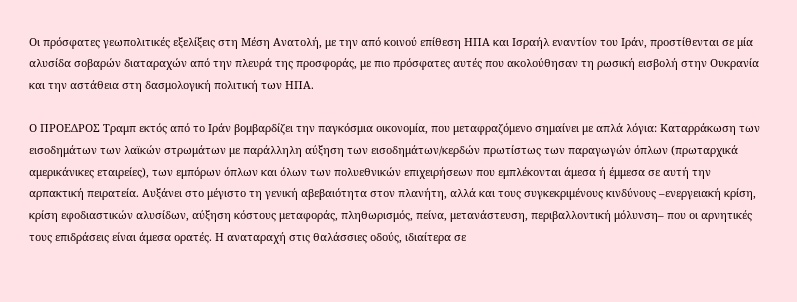Οι πρόσφατες γεωπολιτικές εξελίξεις στη Μέση Ανατολή, με την από κοινού επίθεση ΗΠΑ και Ισραήλ εναντίον του Ιράν, προστίθενται σε μία αλυσίδα σοβαρών διαταραχών από την πλευρά της προσφοράς, με πιο πρόσφατες αυτές που ακολούθησαν τη ρωσική εισβολή στην Ουκρανία και την αστάθεια στη δασμολογική πολιτική των ΗΠΑ.

Ο ΠΡΟΕΔΡΟΣ Τραμπ εκτός από το Ιράν βομβαρδίζει την παγκόσμια οικονομία, που μεταφραζόμενο σημαίνει με απλά λόγια: Καταρράκωση των εισοδημάτων των λαϊκών στρωμάτων με παράλληλη αύξηση των εισοδημάτων/κερδών πρωτίστως των παραγωγών όπλων (πρωταρχικά αμερικάνικες εταιρείες), των εμπόρων όπλων και όλων των πολυεθνικών επιχειρήσεων που εμπλέκονται άμεσα ή έμμεσα σε αυτή την αρπακτική πειρατεία. Αυξάνει στο μέγιστο τη γενική αβεβαιότητα στον πλανήτη, αλλά και τους συγκεκριμένους κινδύνους –ενεργειακή κρίση, κρίση εφοδιαστικών αλυσίδων, αύξηση κόστους μεταφοράς, πληθωρισμός, πείνα, μετανάστευση, περιβαλλοντική μόλυνση– που οι αρνητικές τους επιδράσεις είναι άμεσα ορατές. Η αναταραχή στις θαλάσσιες οδούς, ιδιαίτερα σε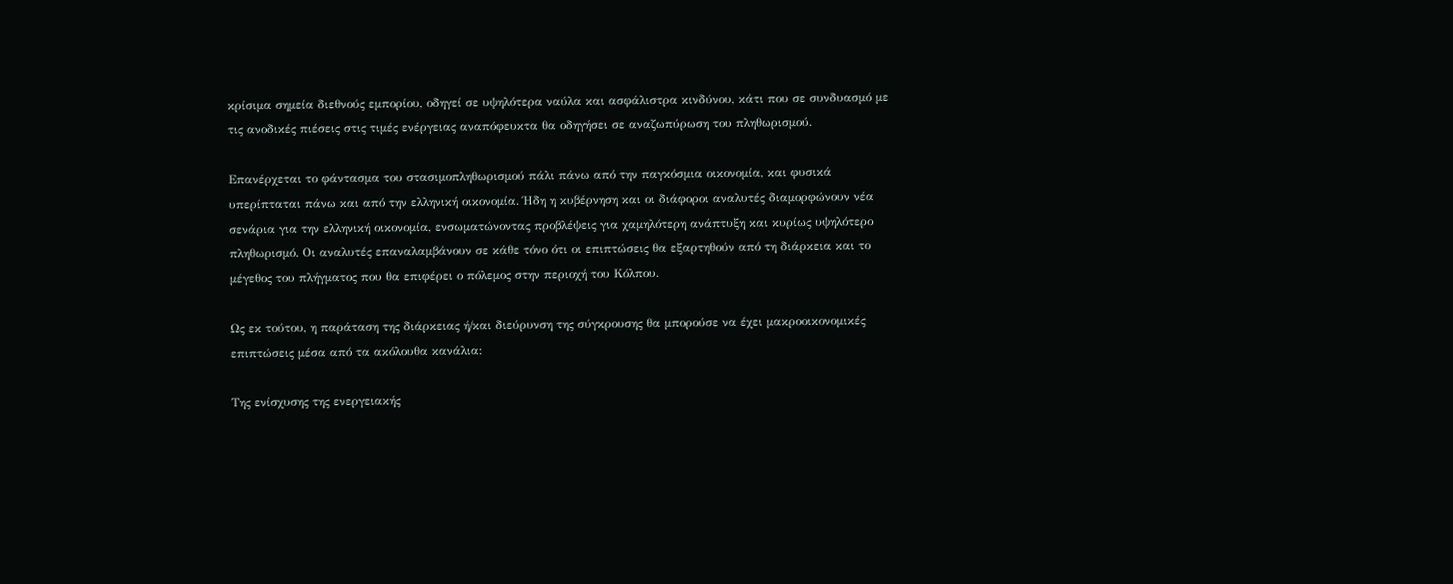κρίσιμα σημεία διεθνούς εμπορίου, οδηγεί σε υψηλότερα ναύλα και ασφάλιστρα κινδύνου, κάτι που σε συνδυασμό με τις ανοδικές πιέσεις στις τιμές ενέργειας αναπόφευκτα θα οδηγήσει σε αναζωπύρωση του πληθωρισμού.

Επανέρχεται το φάντασμα του στασιμοπληθωρισμού πάλι πάνω από την παγκόσμια οικονομία, και φυσικά υπερίπταται πάνω και από την ελληνική οικονομία. Ήδη η κυβέρνηση και οι διάφοροι αναλυτές διαμορφώνουν νέα σενάρια για την ελληνική οικονομία, ενσωματώνοντας προβλέψεις για χαμηλότερη ανάπτυξη και κυρίως υψηλότερο πληθωρισμό. Οι αναλυτές επαναλαμβάνουν σε κάθε τόνο ότι οι επιπτώσεις θα εξαρτηθούν από τη διάρκεια και το μέγεθος του πλήγματος που θα επιφέρει ο πόλεμος στην περιοχή του Κόλπου.

Ως εκ τούτου, η παράταση της διάρκειας ή/και διεύρυνση της σύγκρουσης θα μπορούσε να έχει μακροοικονομικές επιπτώσεις μέσα από τα ακόλουθα κανάλια:

Της ενίσχυσης της ενεργειακής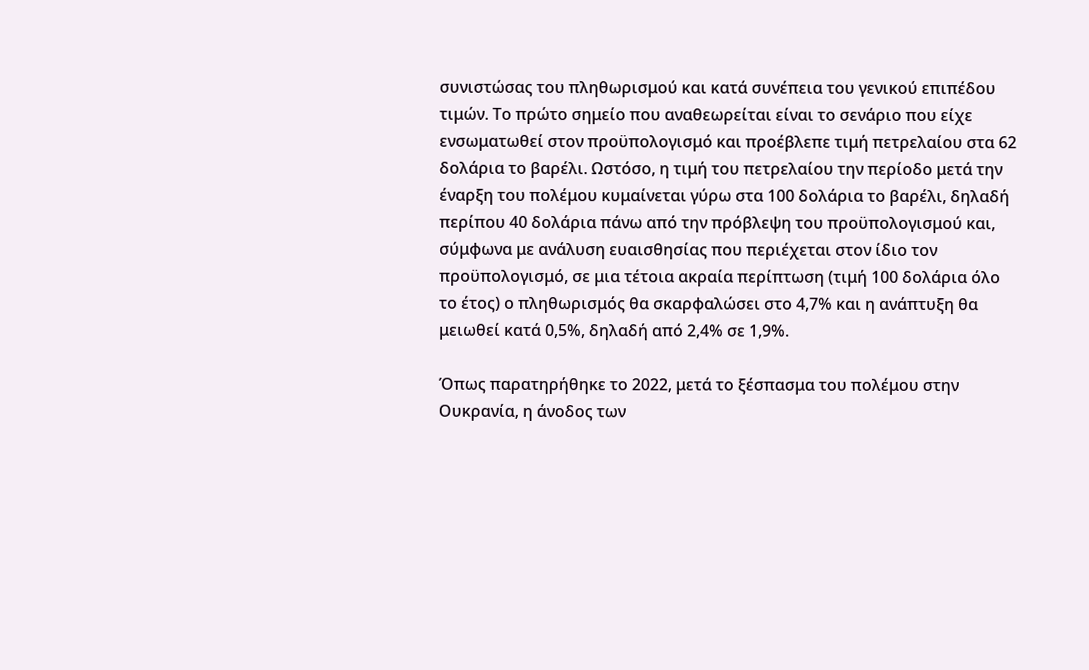συνιστώσας του πληθωρισμού και κατά συνέπεια του γενικού επιπέδου τιμών. Το πρώτο σημείο που αναθεωρείται είναι το σενάριο που είχε ενσωματωθεί στον προϋπολογισμό και προέβλεπε τιμή πετρελαίου στα 62 δολάρια το βαρέλι. Ωστόσο, η τιμή του πετρελαίου την περίοδο μετά την έναρξη του πολέμου κυμαίνεται γύρω στα 100 δολάρια το βαρέλι, δηλαδή περίπου 40 δολάρια πάνω από την πρόβλεψη του προϋπολογισμού και, σύμφωνα με ανάλυση ευαισθησίας που περιέχεται στον ίδιο τον προϋπολογισμό, σε μια τέτοια ακραία περίπτωση (τιμή 100 δολάρια όλο το έτος) ο πληθωρισμός θα σκαρφαλώσει στο 4,7% και η ανάπτυξη θα μειωθεί κατά 0,5%, δηλαδή από 2,4% σε 1,9%.

Όπως παρατηρήθηκε το 2022, μετά το ξέσπασμα του πολέμου στην Ουκρανία, η άνοδος των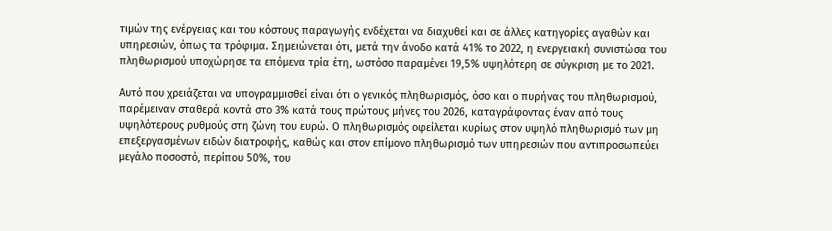τιμών της ενέργειας και του κόστους παραγωγής ενδέχεται να διαχυθεί και σε άλλες κατηγορίες αγαθών και υπηρεσιών, όπως τα τρόφιμα. Σημειώνεται ότι, μετά την άνοδο κατά 41% το 2022, η ενεργειακή συνιστώσα του πληθωρισμού υποχώρησε τα επόμενα τρία έτη, ωστόσο παραμένει 19,5% υψηλότερη σε σύγκριση με το 2021.

Αυτό που χρειάζεται να υπογραμμισθεί είναι ότι ο γενικός πληθωρισμός, όσο και ο πυρήνας του πληθωρισμού, παρέμειναν σταθερά κοντά στο 3% κατά τους πρώτους μήνες του 2026, καταγράφοντας έναν από τους υψηλότερους ρυθμούς στη ζώνη του ευρώ. Ο πληθωρισμός οφείλεται κυρίως στον υψηλό πληθωρισμό των μη επεξεργασμένων ειδών διατροφής, καθώς και στον επίμονο πληθωρισμό των υπηρεσιών που αντιπροσωπεύει μεγάλο ποσοστό, περίπου 50%, του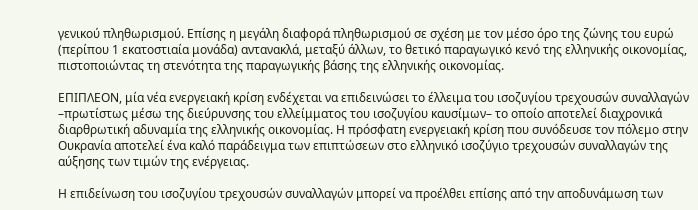γενικού πληθωρισμού. Επίσης η μεγάλη διαφορά πληθωρισμού σε σχέση με τον μέσο όρο της ζώνης του ευρώ (περίπου 1 εκατοστιαία μονάδα) αντανακλά, μεταξύ άλλων, το θετικό παραγωγικό κενό της ελληνικής οικονομίας, πιστοποιώντας τη στενότητα της παραγωγικής βάσης της ελληνικής οικονομίας.

ΕΠΙΠΛΕΟΝ, μία νέα ενεργειακή κρίση ενδέχεται να επιδεινώσει το έλλειμα του ισοζυγίου τρεχουσών συναλλαγών –πρωτίστως μέσω της διεύρυνσης του ελλείμματος του ισοζυγίου καυσίμων– το οποίο αποτελεί διαχρονικά διαρθρωτική αδυναμία της ελληνικής οικονομίας. Η πρόσφατη ενεργειακή κρίση που συνόδευσε τον πόλεμο στην Ουκρανία αποτελεί ένα καλό παράδειγμα των επιπτώσεων στο ελληνικό ισοζύγιο τρεχουσών συναλλαγών της αύξησης των τιμών της ενέργειας.

Η επιδείνωση του ισοζυγίου τρεχουσών συναλλαγών μπορεί να προέλθει επίσης από την αποδυνάμωση των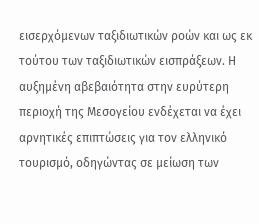εισερχόμενων ταξιδιωτικών ροών και ως εκ τούτου των ταξιδιωτικών εισπράξεων. Η αυξημένη αβεβαιότητα στην ευρύτερη περιοχή της Μεσογείου ενδέχεται να έχει αρνητικές επιπτώσεις για τον ελληνικό τουρισμό, οδηγώντας σε μείωση των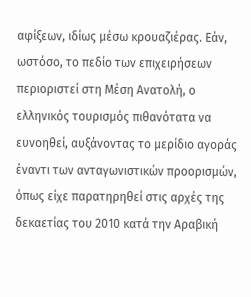αφίξεων, ιδίως μέσω κρουαζιέρας. Εάν, ωστόσο, το πεδίο των επιχειρήσεων περιοριστεί στη Μέση Ανατολή, ο ελληνικός τουρισμός πιθανότατα να ευνοηθεί, αυξάνοντας το μερίδιο αγοράς έναντι των ανταγωνιστικών προορισμών, όπως είχε παρατηρηθεί στις αρχές της δεκαετίας του 2010 κατά την Αραβική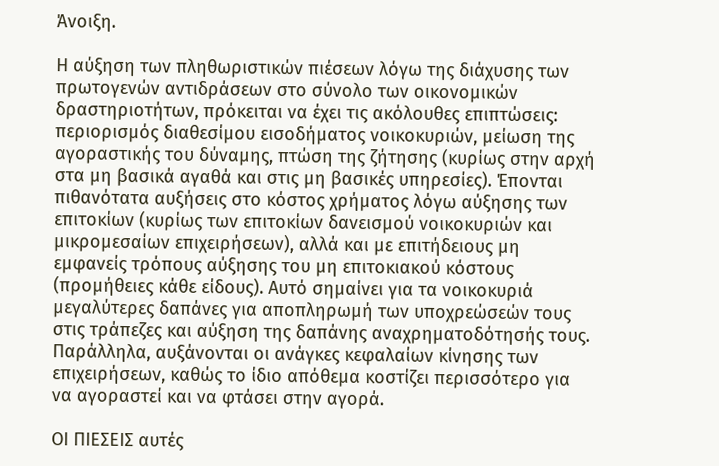Άνοιξη.

Η αύξηση των πληθωριστικών πιέσεων λόγω της διάχυσης των πρωτογενών αντιδράσεων στο σύνολο των οικονομικών δραστηριοτήτων, πρόκειται να έχει τις ακόλουθες επιπτώσεις: περιορισμός διαθεσίμου εισοδήματος νοικοκυριών, μείωση της αγοραστικής του δύναμης, πτώση της ζήτησης (κυρίως στην αρχή στα μη βασικά αγαθά και στις μη βασικές υπηρεσίες). Έπονται πιθανότατα αυξήσεις στο κόστος χρήματος λόγω αύξησης των επιτοκίων (κυρίως των επιτοκίων δανεισμού νοικοκυριών και μικρομεσαίων επιχειρήσεων), αλλά και με επιτήδειους μη εμφανείς τρόπους αύξησης του μη επιτοκιακού κόστους (προμήθειες κάθε είδους). Αυτό σημαίνει για τα νοικοκυριά μεγαλύτερες δαπάνες για αποπληρωμή των υποχρεώσεών τους στις τράπεζες και αύξηση της δαπάνης αναχρηματοδότησής τους. Παράλληλα, αυξάνονται οι ανάγκες κεφαλαίων κίνησης των επιχειρήσεων, καθώς το ίδιο απόθεμα κοστίζει περισσότερο για να αγοραστεί και να φτάσει στην αγορά.

ΟΙ ΠΙΕΣΕΙΣ αυτές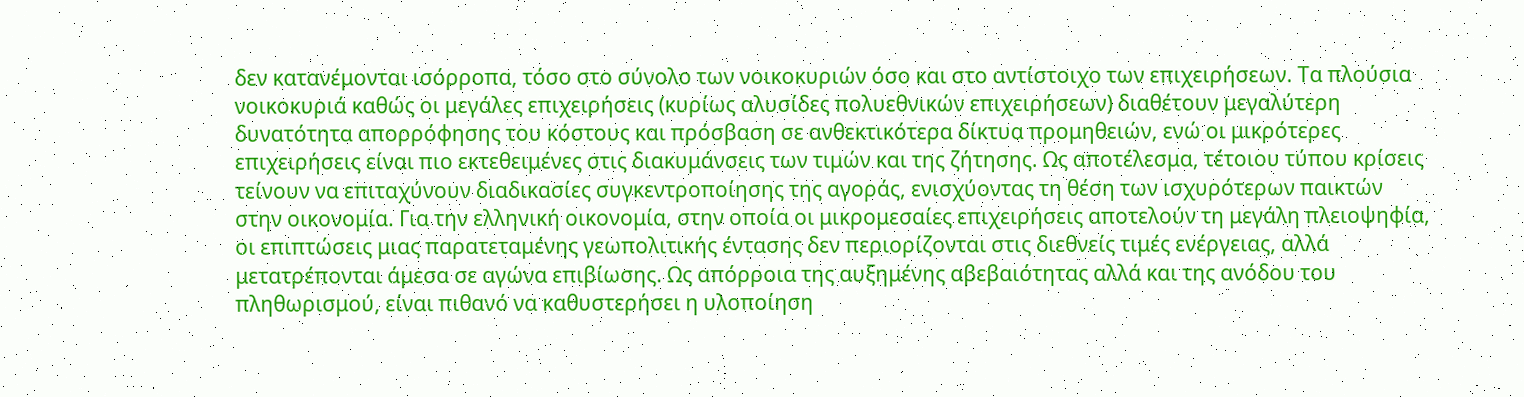δεν κατανέμονται ισόρροπα, τόσο στο σύνολο των νοικοκυριών όσο και στο αντίστοιχο των επιχειρήσεων. Τα πλούσια νοικοκυριά καθώς οι μεγάλες επιχειρήσεις (κυρίως αλυσίδες πολυεθνικών επιχειρήσεων) διαθέτουν μεγαλύτερη δυνατότητα απορρόφησης του κόστους και πρόσβαση σε ανθεκτικότερα δίκτυα προμηθειών, ενώ οι μικρότερες επιχειρήσεις είναι πιο εκτεθειμένες στις διακυμάνσεις των τιμών και της ζήτησης. Ως αποτέλεσμα, τέτοιου τύπου κρίσεις τείνουν να επιταχύνουν διαδικασίες συγκεντροποίησης της αγοράς, ενισχύοντας τη θέση των ισχυρότερων παικτών στην οικονομία. Για την ελληνική οικονομία, στην οποία οι μικρομεσαίες επιχειρήσεις αποτελούν τη μεγάλη πλειοψηφία, οι επιπτώσεις μιας παρατεταμένης γεωπολιτικής έντασης δεν περιορίζονται στις διεθνείς τιμές ενέργειας, αλλά μετατρέπονται άμεσα σε αγώνα επιβίωσης. Ως απόρροια της αυξημένης αβεβαιότητας αλλά και της ανόδου του πληθωρισμού, είναι πιθανό να καθυστερήσει η υλοποίηση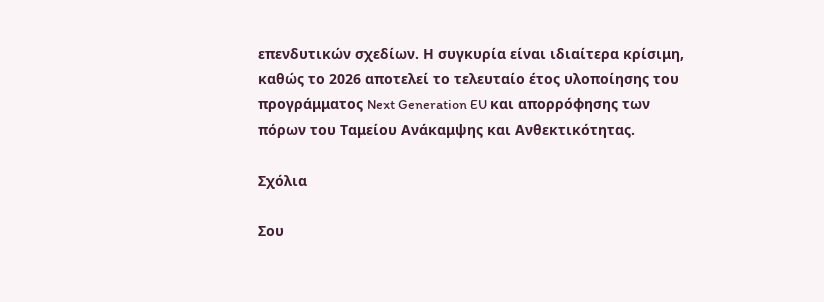επενδυτικών σχεδίων. Η συγκυρία είναι ιδιαίτερα κρίσιμη, καθώς το 2026 αποτελεί το τελευταίο έτος υλοποίησης του προγράμματος Next Generation EU και απορρόφησης των πόρων του Ταμείου Ανάκαμψης και Ανθεκτικότητας.

Σχόλια

Σου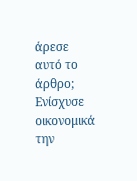άρεσε αυτό το άρθρο; Ενίσχυσε οικονομικά την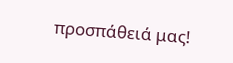προσπάθειά μας!